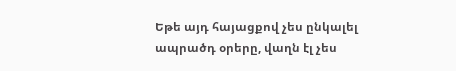Եթե այդ հայացքով չես ընկալել ապրածդ օրերը, վաղն էլ չես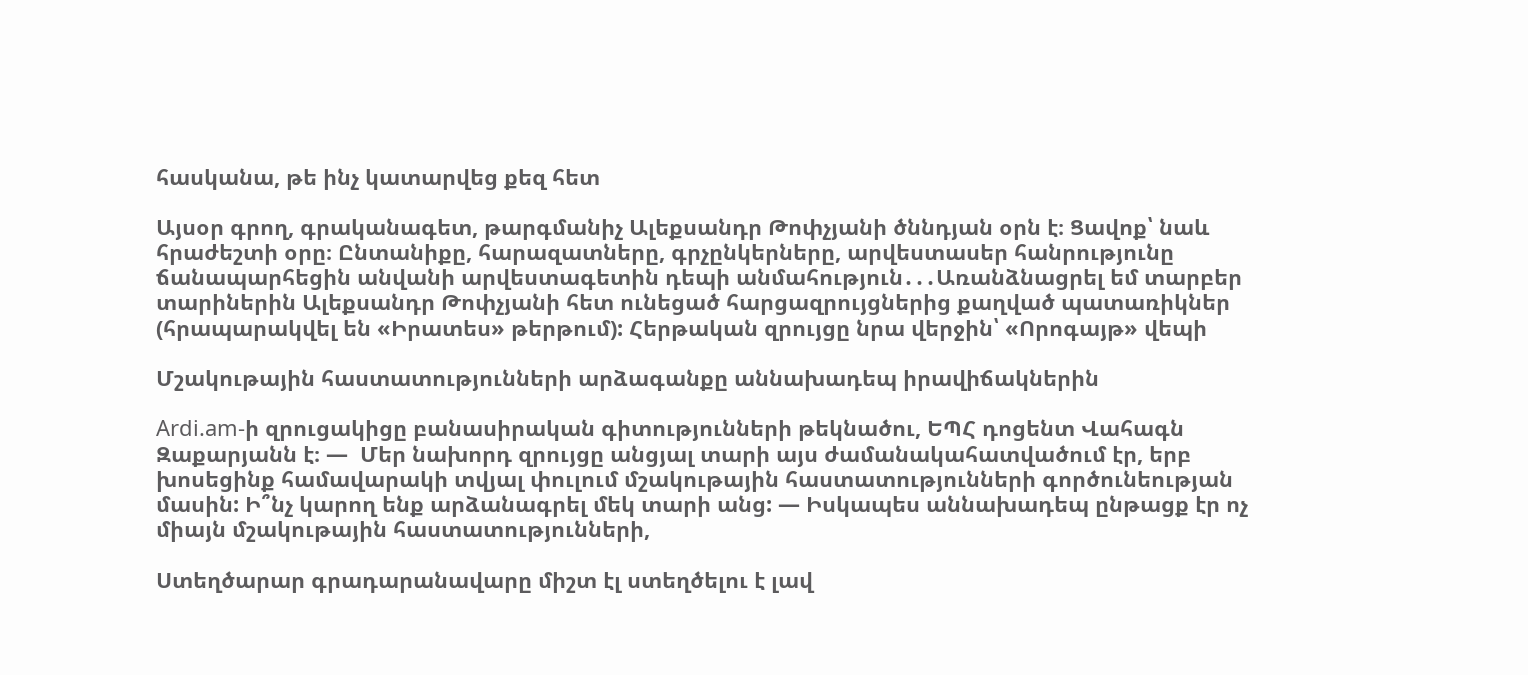հասկանա, թե ինչ կատարվեց քեզ հետ

Այսօր գրող, գրականագետ, թարգմանիչ Ալեքսանդր Թոփչյանի ծննդյան օրն է։ Ցավոք՝ նաև հրաժեշտի օրը։ Ընտանիքը, հարազատները, գրչընկերները, արվեստասեր հանրությունը ճանապարհեցին անվանի արվեստագետին դեպի անմահություն․․․Առանձնացրել եմ տարբեր տարիներին Ալեքսանդր Թոփչյանի հետ ունեցած հարցազրույցներից քաղված պատառիկներ (հրապարակվել են «Իրատես» թերթում): Հերթական զրույցը նրա վերջին՝ «Որոգայթ» վեպի

Մշակութային հաստատությունների արձագանքը աննախադեպ իրավիճակներին

Ardi.am-ի զրուցակիցը բանասիրական գիտությունների թեկնածու, ԵՊՀ դոցենտ Վահագն Զաքարյանն է։ —  Մեր նախորդ զրույցը անցյալ տարի այս ժամանակահատվածում էր, երբ խոսեցինք համավարակի տվյալ փուլում մշակութային հաստատությունների գործունեության մասին: Ի՞նչ կարող ենք արձանագրել մեկ տարի անց: — Իսկապես աննախադեպ ընթացք էր ոչ միայն մշակութային հաստատությունների,

Ստեղծարար գրադարանավարը միշտ էլ ստեղծելու է լավ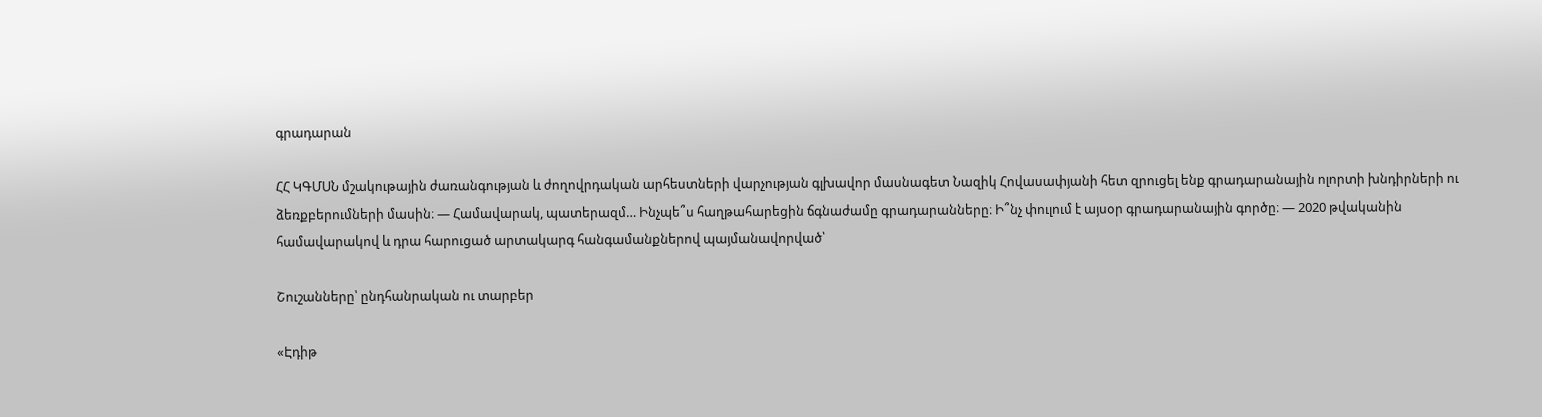գրադարան

ՀՀ ԿԳՄՍՆ մշակութային ժառանգության և ժողովրդական արհեստների վարչության գլխավոր մասնագետ Նազիկ Հովասափյանի հետ զրուցել ենք գրադարանային ոլորտի խնդիրների ու ձեռքբերումների մասին։ — Համավարակ, պատերազմ… Ինչպե՞ս հաղթահարեցին ճգնաժամը գրադարանները։ Ի՞նչ փուլում է այսօր գրադարանային գործը։ — 2020 թվականին համավարակով և դրա հարուցած արտակարգ հանգամանքներով պայմանավորված՝

Շուշանները՝ ընդհանրական ու տարբեր

«Էդիթ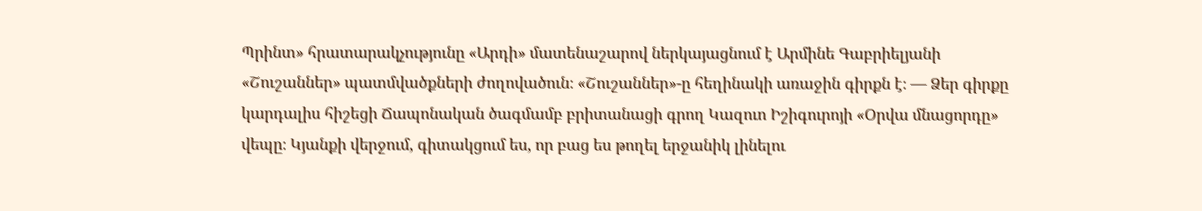Պրինտ» հրատարակչությունը «Արդի» մատենաշարով ներկայացնում է Արմինե Գաբրիելյանի «Շուշաններ» պատմվածքների ժողովածուն։ «Շուշաններ»-ը հեղինակի առաջին գիրքն է։ — Ձեր գիրքը կարդալիս հիշեցի Ճապոնական ծագմամբ բրիտանացի գրող Կազուո Իշիգուրոյի «Օրվա մնացորդը» վեպը։ Կյանքի վերջում, գիտակցում ես, որ բաց ես թողել երջանիկ լինելու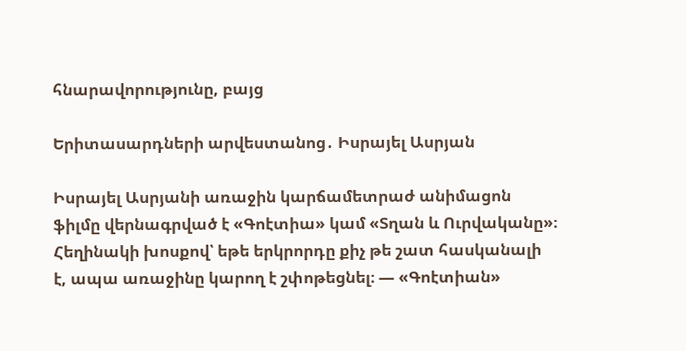հնարավորությունը, բայց

Երիտասարդների արվեստանոց․ Իսրայել Ասրյան

Իսրայել Ասրյանի առաջին կարճամետրաժ անիմացոն ֆիլմը վերնագրված է «Գոէտիա» կամ «Տղան և Ուրվականը»։ Հեղինակի խոսքով՝ եթե երկրորդը քիչ թե շատ հասկանալի է, ապա առաջինը կարող է շփոթեցնել։ — «Գոէտիան»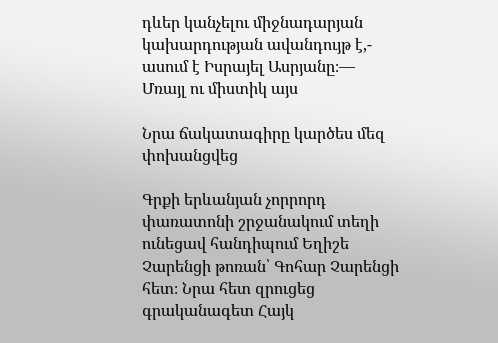դևեր կանչելու միջնադարյան կախարդության ավանդույթ է,- ասում է Իսրայել Ասրյանը։— Մռայլ ու միստիկ այս

Նրա ճակատագիրը կարծես մեզ փոխանցվեց

Գրքի երևանյան չորրորդ փառատոնի շրջանակում տեղի ունեցավ հանդիպում Եղիշե Չարենցի թոռան՝ Գոհար Չարենցի հետ։ Նրա հետ զրուցեց գրականագետ Հայկ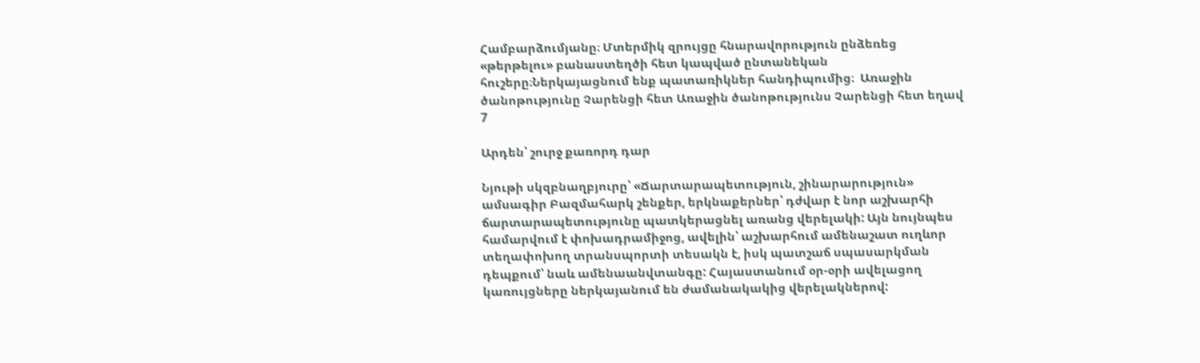Համբարձումյանը։ Մտերմիկ զրույցը հնարավորություն ընձեռեց «թերթելու» բանաստեղծի հետ կապված ընտանեկան հուշերը։Ներկայացնում ենք պատառիկներ հանդիպումից։  Առաջին ծանոթությունը Չարենցի հետ Առաջին ծանոթությունս Չարենցի հետ եղավ 7

Արդեն՝ շուրջ քառորդ դար

Նյութի սկզբնաղբյուրը՝ «Ճարտարապետություն, շինարարություն» ամսագիր Բազմահարկ շենքեր, երկնաքերներ՝ դժվար է նոր աշխարհի ճարտարապետությունը պատկերացնել առանց վերելակի: Այն նույնպես համարվում է փոխադրամիջոց, ավելին՝ աշխարհում ամենաշատ ուղևոր տեղափոխող տրանսպորտի տեսակն է, իսկ պատշաճ սպասարկման դեպքում՝ նաև ամենաանվտանգը: Հայաստանում օր-օրի ավելացող կառույցները ներկայանում են ժամանակակից վերելակներով: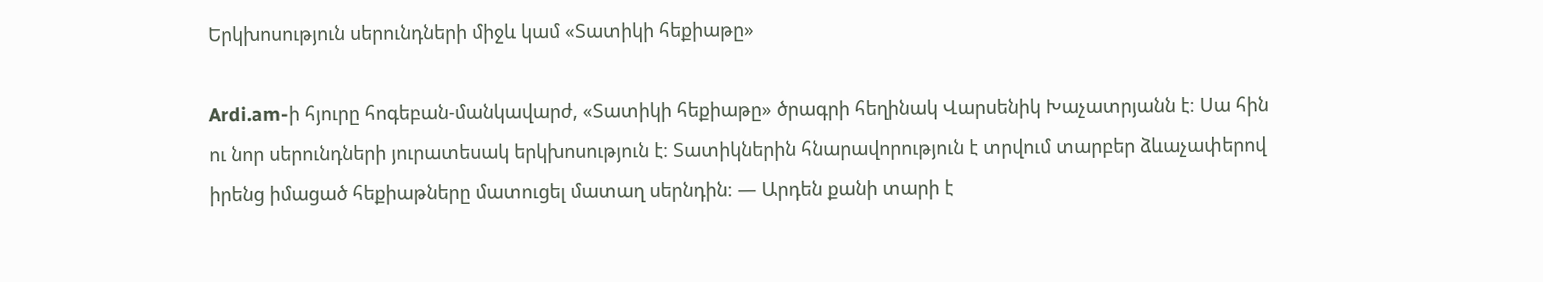Երկխոսություն սերունդների միջև կամ «Տատիկի հեքիաթը»

Ardi.am-ի հյուրը հոգեբան-մանկավարժ, «Տատիկի հեքիաթը» ծրագրի հեղինակ Վարսենիկ Խաչատրյանն է։ Սա հին ու նոր սերունդների յուրատեսակ երկխոսություն է։ Տատիկներին հնարավորություն է տրվում տարբեր ձևաչափերով իրենց իմացած հեքիաթները մատուցել մատաղ սերնդին։ — Արդեն քանի տարի է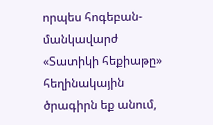որպես հոգեբան-մանկավարժ «Տատիկի հեքիաթը»  հեղինակային ծրագիրն եք անում,